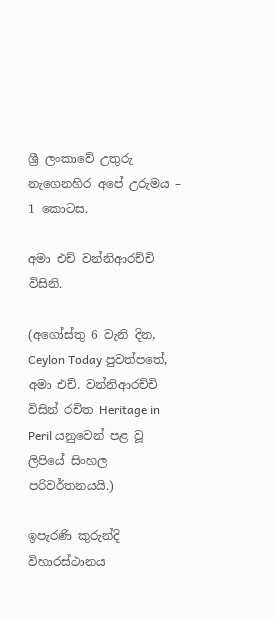ශ්‍රී ලංකාවේ උතුරු නැගෙනහිර අපේ උරුමය – 1 කොටස.

අමා එච් වන්නිආරච්චි විසිනි.

(අගෝස්තු 6 වැනි දින, Ceylon Today පුවත්පතේ, අමා එච්. වන්නිආරච්චි විසින් රචිත Heritage in Peril යනුවෙන් පළ වූ ලිපියේ සිංහල පරිවර්තනයයි.)

ඉපැරණි කුරුන්දි විහාරස්ථානය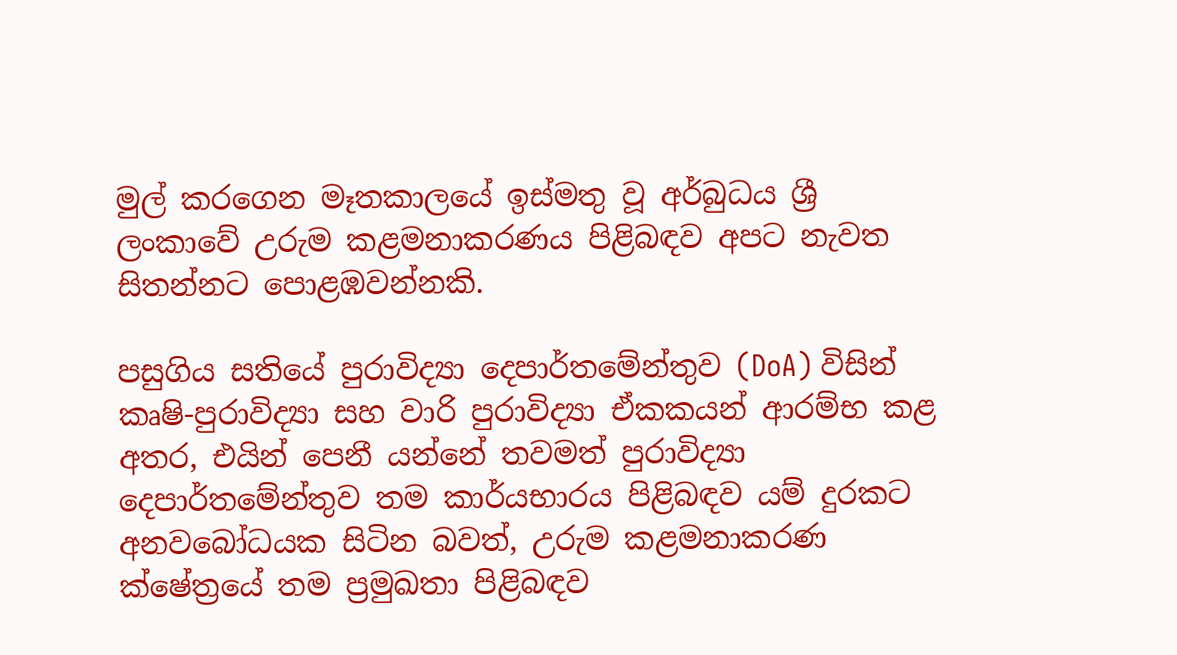මුල් කරගෙන මෑතකාලයේ ඉස්මතු වූ අර්බුධය ශ්‍රී ලංකාවේ උරුම කළමනාකරණය පිළිබඳව අපට නැවත සිතන්නට පොළඹවන්නකි.

පසුගිය සතියේ පුරාවිද්‍යා දෙපාර්තමේන්තුව (DoA) විසින් කෘෂි-පුරාවිද්‍යා සහ වාරි පුරාවිද්‍යා ඒකකයන් ආරම්භ කළ අතර, එයින් පෙනී යන්නේ තවමත් පුරාවිද්‍යා දෙපාර්තමේන්තුව තම කාර්යභාරය පිළිබඳව යම් දුරකට අනවබෝධයක සිටින බවත්, උරුම කළමනාකරණ ක්ෂේත්‍රයේ තම ප්‍රමුඛතා පිළිබඳව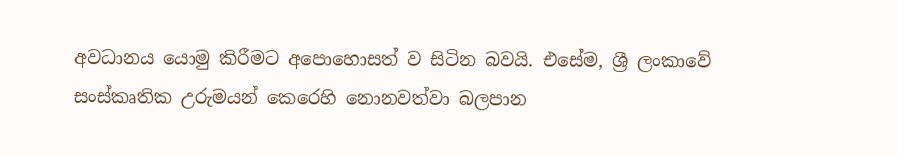අවධානය යොමු කිරීමට අපොහොසත් ව සිටින බවයි. එසේම, ශ්‍රී ලංකාවේ සංස්කෘතික උරුමයන් කෙරෙහි නොනවත්වා බලපාන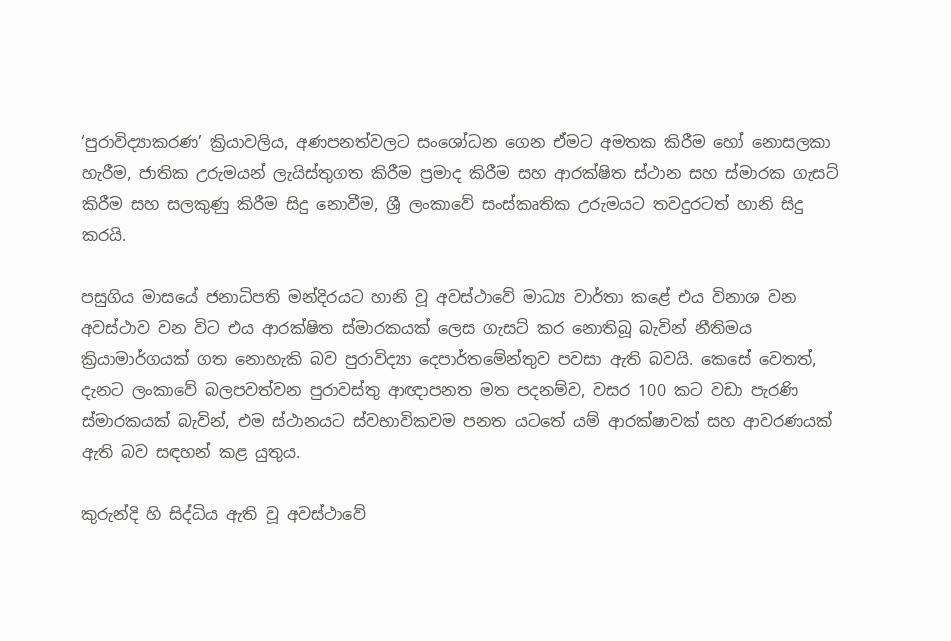‘පුරාවිද්‍යාකරණ’ ක්‍රියාවලිය, අණපනත්වලට සංශෝධන ගෙන ඒමට අමතක කිරීම හෝ නොසලකා හැරීම, ජාතික උරුමයන් ලැයිස්තුගත කිරීම ප්‍රමාද කිරීම සහ ආරක්ෂිත ස්ථාන සහ ස්මාරක ගැසට් කිරීම සහ සලකුණු කිරීම සිදු නොවීම, ශ්‍රී ලංකාවේ සංස්කෘතික උරුමයට තවදුරටත් හානි සිදු කරයි.

පසුගිය මාසයේ ජනාධිපති මන්දිරයට හානි වූ අවස්ථාවේ මාධ්‍ය වාර්තා කළේ එය විනාශ වන අවස්ථාව වන විට එය ආරක්ෂිත ස්මාරකයක් ලෙස ගැසට් කර නොතිබූ බැවින් නීතිමය ක්‍රියාමාර්ගයක් ගත නොහැකි බව පුරාවිද්‍යා දෙපාර්තමේන්තුව පවසා ඇති බවයි. කෙසේ වෙතත්, දැනට ලංකාවේ බලපවත්වන පුරාවස්තු ආඥාපනත මත පදනම්ව, වසර 100 කට වඩා පැරණි ස්මාරකයක් බැවින්, එම ස්ථානයට ස්වභාවිකවම පනත යටතේ යම් ආරක්ෂාවක් සහ ආවරණයක් ඇති බව සඳහන් කළ යුතුය.

කුරුන්දි හි සිද්ධිය ඇති වූ අවස්ථාවේ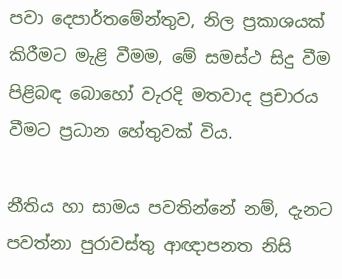පවා දෙපාර්තමේන්තුව, නිල ප්‍රකාශයක් කිරීමට මැළි වීමම, මේ සමස්ථ සිදු වීම පිළිබඳ බොහෝ වැරදි මතවාද ප්‍රචාරය වීමට ප්‍රධාන හේතුවක් විය.

නීතිය හා සාමය පවතින්නේ නම්, දැනට පවත්නා පුරාවස්තු ආඥාපනත නිසි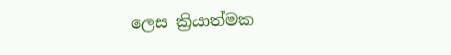ලෙස ක්‍රියාත්මක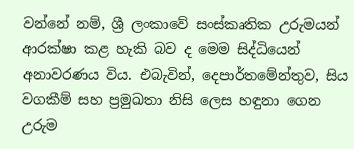වන්නේ නම්, ශ්‍රී ලංකාවේ සංස්කෘතික උරුමයන් ආරක්ෂා කළ හැකි බව ද මෙම සිද්ධියෙන් අනාවරණය විය. එබැවින්, දෙපාර්තමේන්තුව, සිය වගකීම් සහ ප්‍රමුඛතා නිසි ලෙස හඳුනා ගෙන උරුම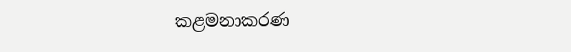කළමනාකරණ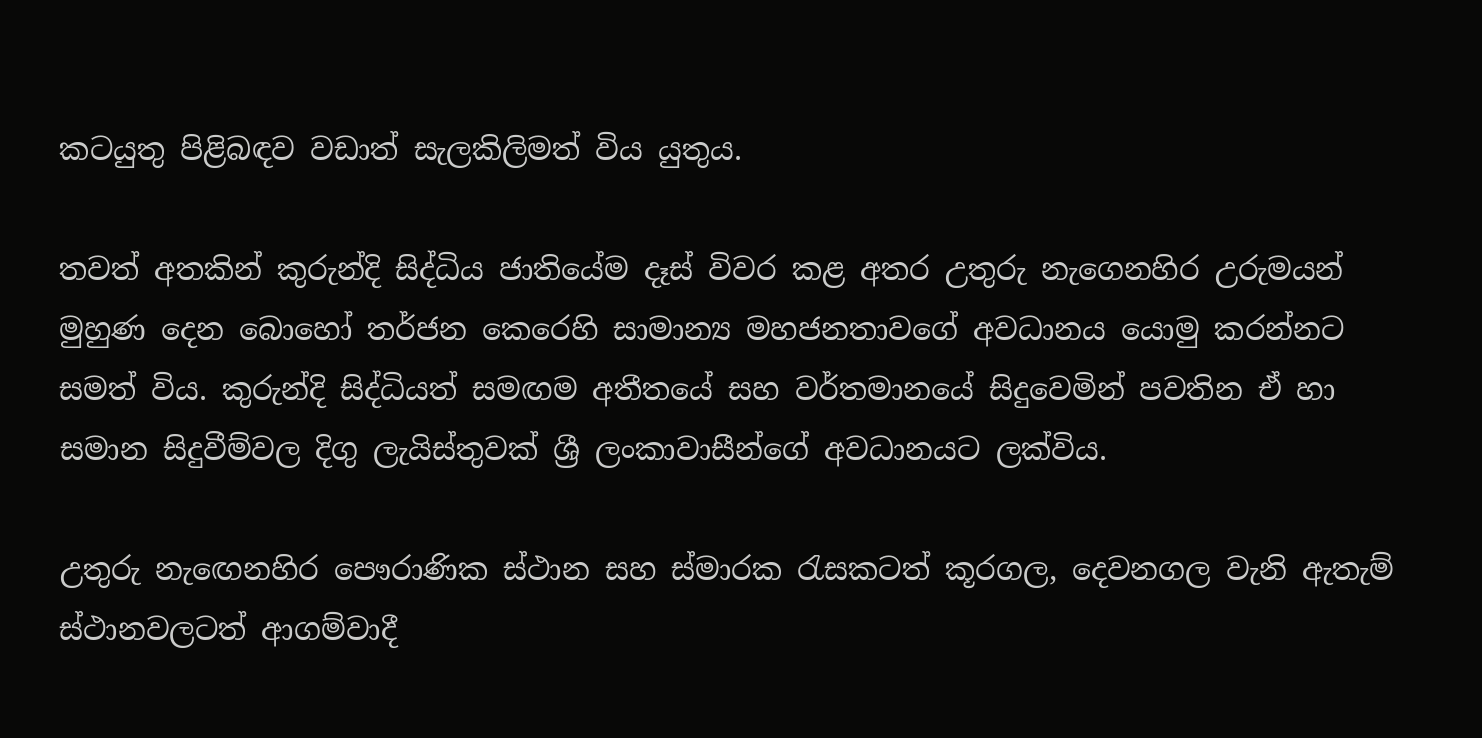කටයුතු පිළිබඳව වඩාත් සැලකිලිමත් විය යුතුය.

තවත් අතකින් කුරුන්දි සිද්ධිය ජාතියේම දෑස් විවර කළ අතර උතුරු නැගෙනහිර උරුමයන් මුහුණ දෙන බොහෝ තර්ජන කෙරෙහි සාමාන්‍ය මහජනතාවගේ අවධානය යොමු කරන්නට සමත් විය. කුරුන්දි සිද්ධියත් සමඟම අතීතයේ සහ වර්තමානයේ සිදුවෙමින් පවතින ඒ හා සමාන සිදුවීම්වල දිගු ලැයිස්තුවක් ශ්‍රී ලංකාවාසීන්ගේ අවධානයට ලක්විය.

උතුරු නැඟෙනහිර පෞරාණික ස්ථාන සහ ස්මාරක රැසකටත් කූරගල, දෙවනගල වැනි ඇතැම් ස්ථානවලටත් ආගම්වාදී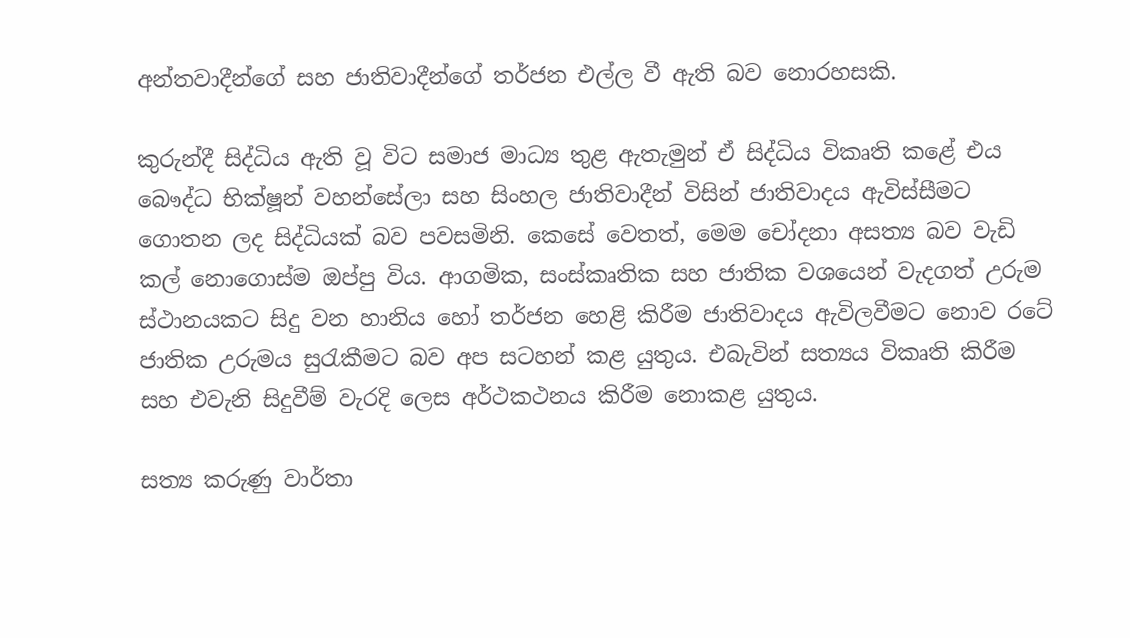අන්තවාදීන්ගේ සහ ජාතිවාදීන්ගේ තර්ජන එල්ල වී ඇති බව නොරහසකි.

කුරුන්දී සිද්ධිය ඇති වූ විට සමාජ මාධ්‍ය තුළ ඇතැමුන් ඒ සිද්ධිය විකෘති කළේ එය බෞද්ධ භික්ෂූන් වහන්සේලා සහ සිංහල ජාතිවාදීන් විසින් ජාතිවාදය ඇවිස්සීමට ගොතන ලද සිද්ධියක් බව පවසමිනි. කෙසේ වෙතත්, මෙම චෝදනා අසත්‍ය බව වැඩි කල් නොගොස්ම ඔප්පු විය. ආගමික, සංස්කෘතික සහ ජාතික වශයෙන් වැදගත් උරුම ස්ථානයකට සිදු වන හානිය හෝ තර්ජන හෙළි කිරීම ජාතිවාදය ඇවිලවීමට නොව රටේ ජාතික උරුමය සුරැකීමට බව අප සටහන් කළ යුතුය. එබැවින් සත්‍යය විකෘති කිරීම සහ එවැනි සිදුවීම් වැරදි ලෙස අර්ථකථනය කිරීම නොකළ යුතුය.

සත්‍ය කරුණු වාර්තා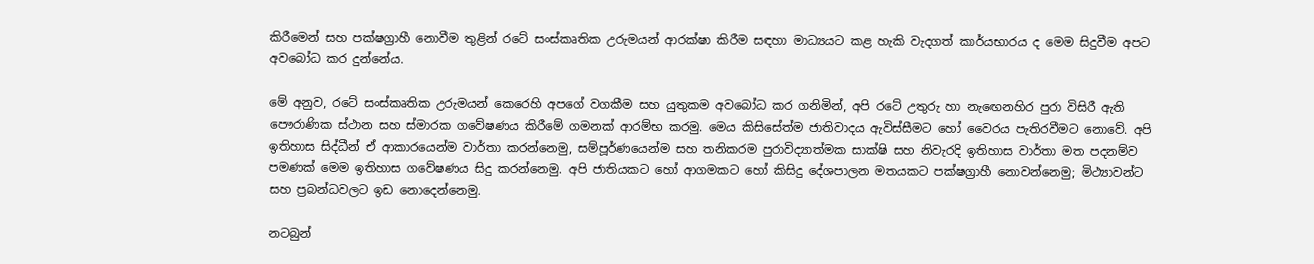කිරීමෙන් සහ පක්ෂග්‍රාහී නොවීම තුළින් රටේ සංස්කෘතික උරුමයන් ආරක්ෂා කිරීම සඳහා මාධ්‍යයට කළ හැකි වැදගත් කාර්යභාරය ද මෙම සිදුවීම අපට අවබෝධ කර දුන්නේය.

මේ අනුව, රටේ සංස්කෘතික උරුමයන් කෙරෙහි අපගේ වගකීම සහ යුතුකම අවබෝධ කර ගනිමින්, අපි රටේ උතුරු හා නැඟෙනහිර පුරා විසිරී ඇති පෞරාණික ස්ථාන සහ ස්මාරක ගවේෂණය කිරීමේ ගමනක් ආරම්භ කරමු. මෙය කිසිසේත්ම ජාතිවාදය ඇවිස්සීමට හෝ වෛරය පැතිරවීමට නොවේ. අපි ඉතිහාස සිද්ධීන් ඒ ආකාරයෙන්ම වාර්තා කරන්නෙමු, සම්පූර්ණයෙන්ම සහ තනිකරම පුරාවිද්‍යාත්මක සාක්ෂි සහ නිවැරදි ඉතිහාස වාර්තා මත පදනම්ව පමණක් මෙම ඉතිහාස ගවේෂණය සිදු කරන්නෙමු. අපි ජාතියකට හෝ ආගමකට හෝ කිසිදු දේශපාලන මතයකට පක්ෂග්‍රාහී නොවන්නෙමු; මිථ්‍යාවන්ට සහ ප්‍රබන්ධවලට ඉඩ නොදෙන්නෙමු.

නටබුන්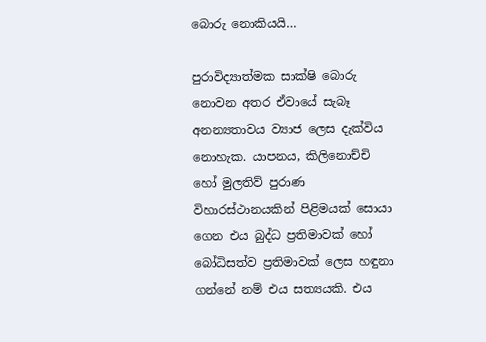බොරු නොකියයි…

පුරාවිද්‍යාත්මක සාක්ෂි බොරු නොවන අතර ඒවායේ සැබෑ අනන්‍යතාවය ව්‍යාජ ලෙස දැක්විය නොහැක. යාපනය, කිලිනොච්චි හෝ මුලතිව් පුරාණ විහාරස්ථානයකින් පිළිමයක් සොයා ගෙන එය බුද්ධ ප්‍රතිමාවක් හෝ බෝධිසත්ව ප්‍රතිමාවක් ලෙස හඳුනා ගන්නේ නම් එය සත්‍යයකි. එය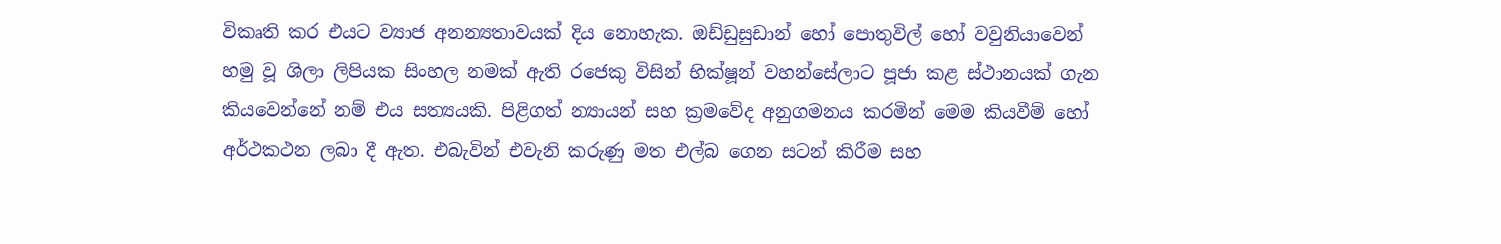විකෘති කර එයට ව්‍යාජ අනන්‍යතාවයක් දිය නොහැක. ඔඩ්ඩුසුඩාන් හෝ පොතුවිල් හෝ වවුනියාවෙන් හමු වූ ශිලා ලිපියක සිංහල නමක් ඇති රජෙකු විසින් භික්ෂූන් වහන්සේලාට පූජා කළ ස්ථානයක් ගැන කියවෙන්නේ නම් එය සත්‍යයකි. පිළිගත් න්‍යායන් සහ ක්‍රමවේද අනුගමනය කරමින් මෙම කියවීම් හෝ අර්ථකථන ලබා දී ඇත. එබැවින් එවැනි කරුණු මත එල්බ ගෙන සටන් කිරීම සහ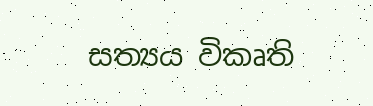සත්‍යය විකෘති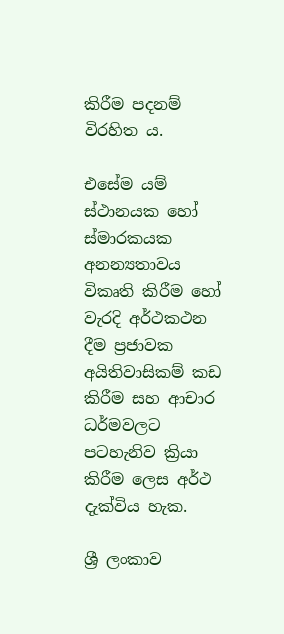කිරීම පදනම් විරහිත ය.

එසේම යම් ස්ථානයක හෝ ස්මාරකයක අනන්‍යතාවය විකෘති කිරීම හෝ වැරදි අර්ථකථන දීම ප්‍රජාවක අයිතිවාසිකම් කඩ කිරීම සහ ආචාර ධර්මවලට පටහැනිව ක්‍රියා කිරීම ලෙස අර්ථ දැක්විය හැක.

ශ්‍රී ලංකාව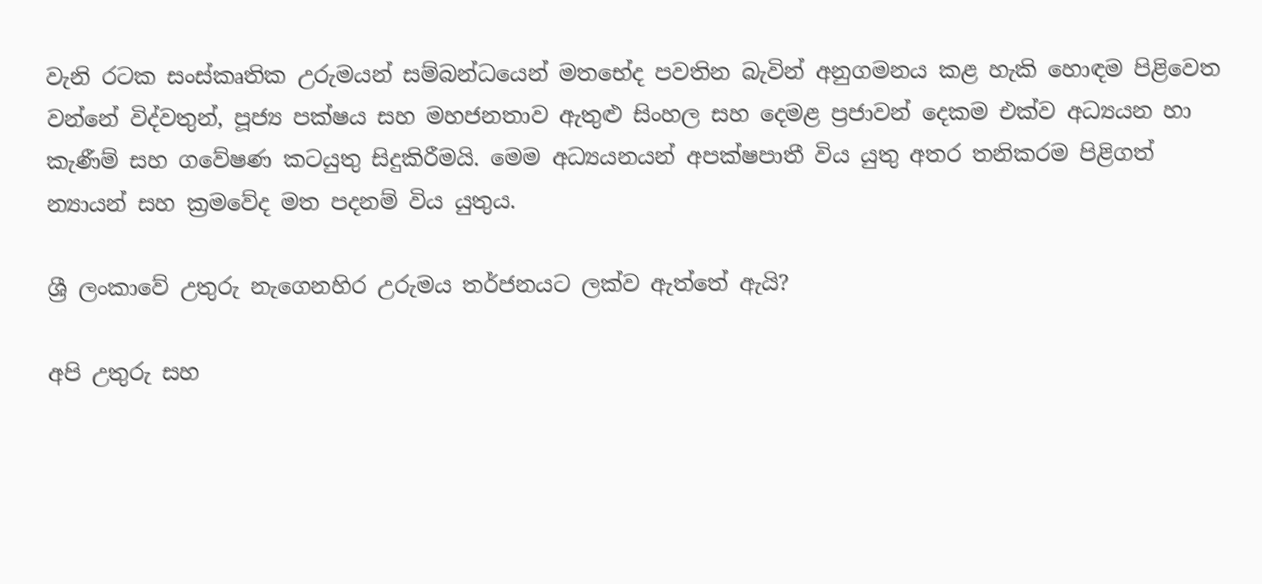වැනි රටක සංස්කෘතික උරුමයන් සම්බන්ධයෙන් මතභේද පවතින බැවින් අනුගමනය කළ හැකි හොඳම පිළිවෙත වන්නේ විද්වතුන්, පූජ්‍ය පක්ෂය සහ මහජනතාව ඇතුළු සිංහල සහ දෙමළ ප්‍රජාවන් දෙකම එක්ව අධ්‍යයන හා කැණීම් සහ ගවේෂණ කටයුතු සිදුකිරීමයි. මෙම අධ්‍යයනයන් අපක්ෂපාතී විය යුතු අතර තනිකරම පිළිගත් න්‍යායන් සහ ක්‍රමවේද මත පදනම් විය යුතුය.

ශ්‍රී ලංකාවේ උතුරු නැගෙනහිර උරුමය තර්ජනයට ලක්ව ඇත්තේ ඇයි?

අපි උතුරු සහ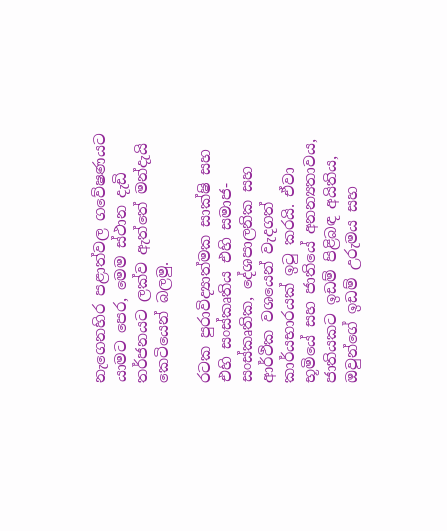නැගෙනහිර පළාත්වල ගවේෂණයට යාමට පෙර, මෙම ස්ථාන දැඩි තර්ජනයට ලක්ව ඇත්තේ මන්දැයි කෙටියෙන් බලමු.

රටක පුරාවිද්‍යාත්මක සාක්ෂි සහ එහි සංස්කෘතිය එහි සමාජ-සංස්කෘතික, දේශපාලනික සහ ආර්ථික වශයෙන් වැදගත් කාර්යභාරයක් ඉටු කරයි. ඒවා භූමියේ සහ ජාතියේ අනන්‍යතාවය, ජාතියකට ඉඩම් පිළිබඳ අයිතිය, ඔවුන්ගේ ඉඩම් උරුමය සහ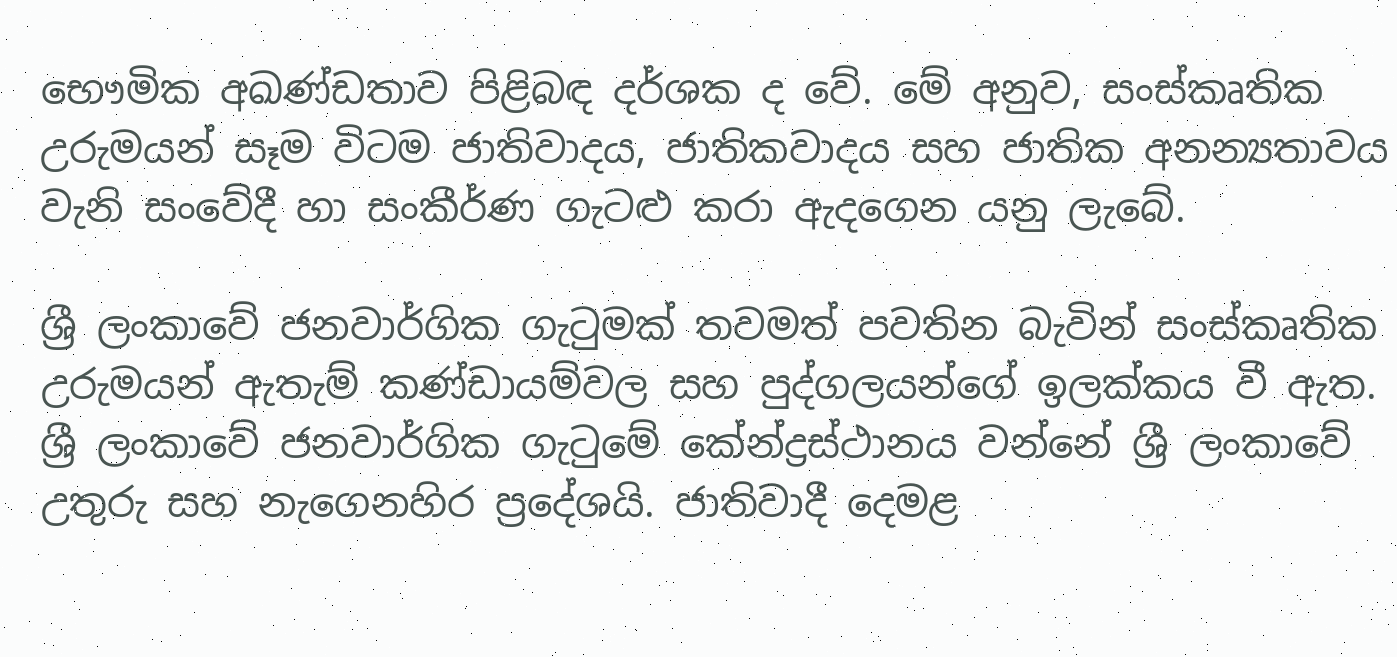භෞමික අඛණ්ඩතාව පිළිබඳ දර්ශක ද වේ. මේ අනුව, සංස්කෘතික උරුමයන් සෑම විටම ජාතිවාදය, ජාතිකවාදය සහ ජාතික අනන්‍යතාවය වැනි සංවේදී හා සංකීර්ණ ගැටළු කරා ඇදගෙන යනු ලැබේ.

ශ්‍රී ලංකාවේ ජනවාර්ගික ගැටුමක් තවමත් පවතින බැවින් සංස්කෘතික උරුමයන් ඇතැම් කණ්ඩායම්වල සහ පුද්ගලයන්ගේ ඉලක්කය වී ඇත. ශ්‍රී ලංකාවේ ජනවාර්ගික ගැටුමේ කේන්ද්‍රස්ථානය වන්නේ ශ්‍රී ලංකාවේ උතුරු සහ නැගෙනහිර ප්‍රදේශයි. ජාතිවාදී දෙමළ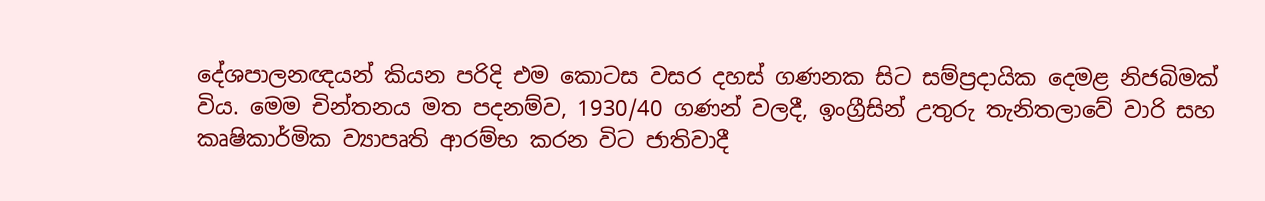දේශපාලනඥයන් කියන පරිදි එම කොටස වසර දහස් ගණනක සිට සම්ප්‍රදායික දෙමළ නිජබිමක් විය. මෙම චින්තනය මත පදනම්ව, 1930/40 ගණන් වලදී, ඉංග්‍රීසින් උතුරු තැනිතලාවේ වාරි සහ කෘෂිකාර්මික ව්‍යාපෘති ආරම්භ කරන විට ජාතිවාදී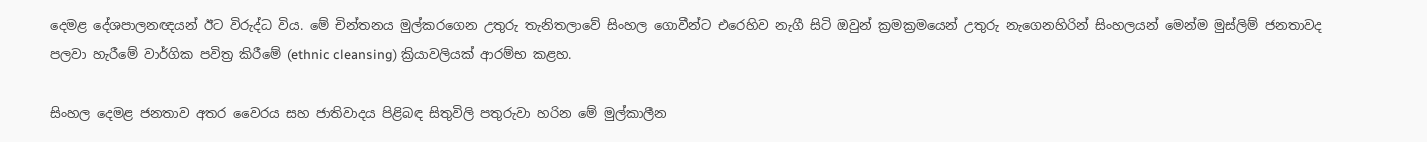දෙමළ දේශපාලනඥයන් ඊට විරුද්ධ විය. මේ චින්තනය මුල්කරගෙන උතුරු තැනිතලාවේ සිංහල ගොවීන්ට එරෙහිව නැගී සිටි ඔවුන් ක්‍රමක්‍රමයෙන් උතුරු නැගෙනහිරින් සිංහලයන් මෙන්ම මුස්ලිම් ජනතාවද පලවා හැරීමේ වාර්ගික පවිත්‍ර කිරීමේ (ethnic cleansing) ක්‍රියාවලියක් ආරම්භ කළහ.

සිංහල දෙමළ ජනතාව අතර වෛරය සහ ජාතිවාදය පිළිබඳ සිතුවිලි පතුරුවා හරින මේ මුල්කාලීන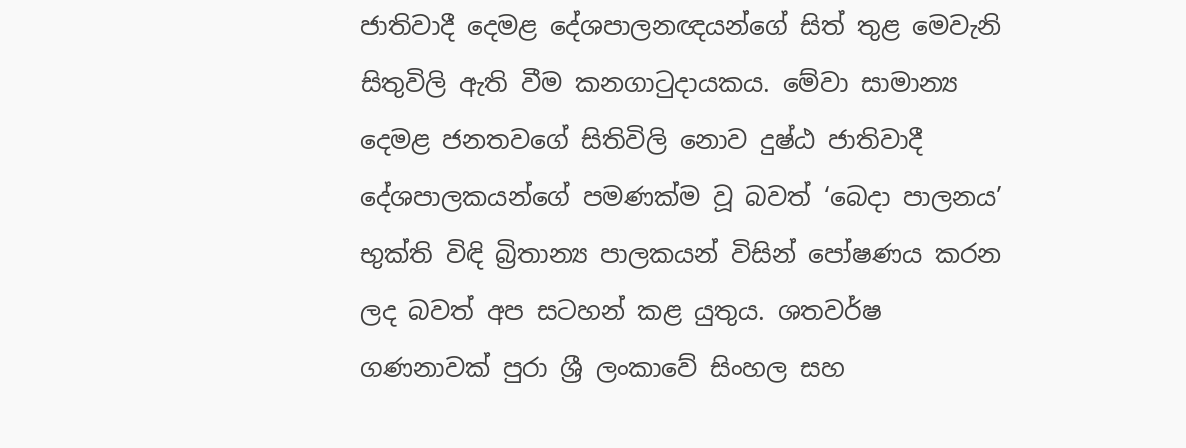ජාතිවාදී දෙමළ දේශපාලනඥයන්ගේ සිත් තුළ මෙවැනි සිතුවිලි ඇති වීම කනගාටුදායකය. මේවා සාමාන්‍ය දෙමළ ජනතවගේ සිතිවිලි නොව දුෂ්ඨ ජාතිවාදී දේශපාලකයන්ගේ පමණක්ම වූ බවත් ‘බෙදා පාලනය’ භුක්ති විඳි බ්‍රිතාන්‍ය පාලකයන් විසින් පෝෂණය කරන ලද බවත් අප සටහන් කළ යුතුය. ශතවර්ෂ ගණනාවක් පුරා ශ්‍රී ලංකාවේ සිංහල සහ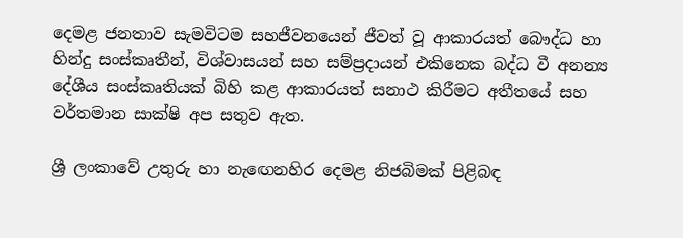දෙමළ ජනතාව සැමවිටම සහජීවනයෙන් ජීවත් වූ ආකාරයත් බෞද්ධ හා හින්දු සංස්කෘතීන්, විශ්වාසයන් සහ සම්ප්‍රදායන් එකිනෙක බද්ධ වී අනන්‍ය දේශීය සංස්කෘතියක් බිහි කළ ආකාරයත් සනාථ කිරීමට අතීතයේ සහ වර්තමාන සාක්ෂි අප සතුව ඇත.

ශ්‍රී ලංකාවේ උතුරු හා නැඟෙනහිර දෙමළ නිජබිමක් පිළිබඳ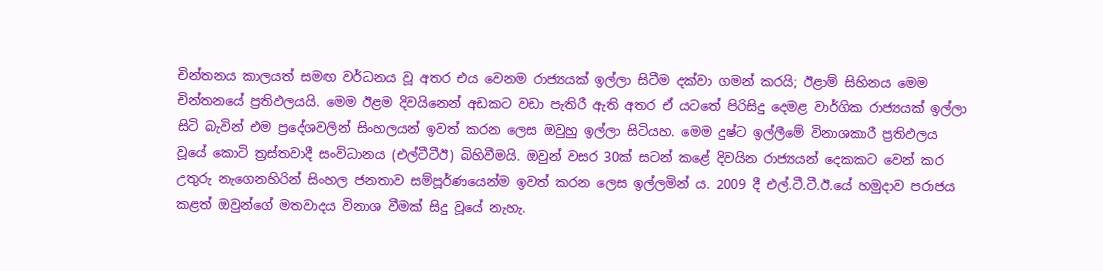චින්තනය කාලයත් සමඟ වර්ධනය වූ අතර එය වෙනම රාජ්‍යයක් ඉල්ලා සිටීම දක්වා ගමන් කරයි; ඊළාම් සිහිනය මෙම චින්තනයේ ප්‍රතිඵලයයි. මෙම ඊළම දිවයිනෙන් අඩකට වඩා පැතිරී ඇති අතර ඒ යටතේ පිරිසිදු දෙමළ වාර්ගික රාජ්‍යයක් ඉල්ලා සිටි බැවින් එම ප්‍රදේශවලින් සිංහලයන් ඉවත් කරන ලෙස ඔවුහු ඉල්ලා සිටියහ. මෙම දුෂ්ට ඉල්ලීමේ විනාශකාරී ප්‍රතිඵලය වූයේ කොටි ත්‍රස්තවාදී සංවිධානය (එල්ටීටීඊ) බිහිවීමයි. ඔවුන් වසර 30ක් සටන් කළේ දිවයින රාජ්‍යයන් දෙකකට වෙන් කර උතුරු නැගෙනහිරින් සිංහල ජනතාව සම්පූර්ණයෙන්ම ඉවත් කරන ලෙස ඉල්ලමින් ය. 2009 දී එල්.ටී.ටී.ඊ.යේ හමුදාව පරාජය කළත් ඔවුන්ගේ මතවාදය විනාශ වීමක් සිදු වූයේ නැහැ.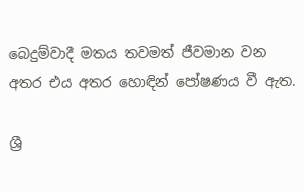බෙදුම්වාදී මතය තවමත් ජීවමාන වන අතර එය අතර හොඳින් පෝෂණය වී ඇත.

ශ්‍රී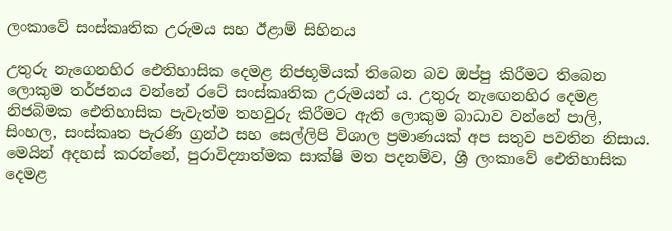ලංකාවේ සංස්කෘතික උරුමය සහ ඊළාම් සිහිනය

උතුරු නැගෙනහිර ඓතිහාසික දෙමළ නිජභූමියක් තිබෙන බව ඔප්පු කිරීමට තිබෙන ලොකුම තර්ජනය වන්නේ රටේ සංස්කෘතික උරුමයන් ය. උතුරු නැඟෙනහිර දෙමළ නිජබිමක ඓතිහාසික පැවැත්ම තහවුරු කිරීමට ඇති ලොකුම බාධාව වන්නේ පාලි, සිංහල, සංස්කෘත පැරණි ග්‍රන්ථ සහ සෙල්ලිපි විශාල ප්‍රමාණයක් අප සතුව පවතින නිසාය. මෙයින් අදහස් කරන්නේ, පුරාවිද්‍යාත්මක සාක්ෂි මත පදනම්ව, ශ්‍රී ලංකාවේ ඓතිහාසික දෙමළ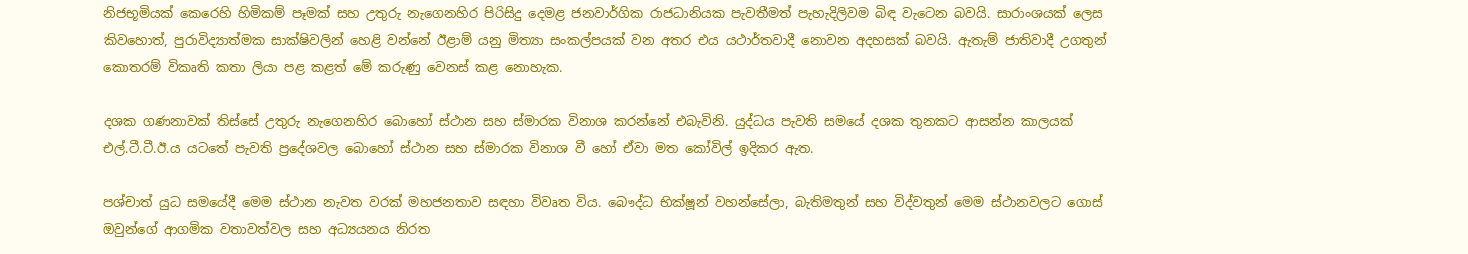නිජභූමියක් කෙරෙහි හිමිකම් පෑමක් සහ උතුරු නැගෙනහිර පිරිසිදු දෙමළ ජනවාර්ගික රාජධානියක පැවතීමත් පැහැදිලිවම බිඳ වැටෙන බවයි. සාරාංශයක් ලෙස කිවහොත්, පුරාවිද්‍යාත්මක සාක්ෂිවලින් හෙළි වන්නේ ඊළාම් යනු මිත්‍යා සංකල්පයක් වන අතර එය යථාර්තවාදී නොවන අදහසක් බවයි. ඇතැම් ජාතිවාදී උගතුන් කොතරම් විකෘති කතා ලියා පළ කළත් මේ කරුණු වෙනස් කළ නොහැක.

දශක ගණනාවක් තිස්සේ උතුරු නැගෙනහිර බොහෝ ස්ථාන සහ ස්මාරක විනාශ කරන්නේ එබැවිනි. යුද්ධය පැවති සමයේ දශක තුනකට ආසන්න කාලයක් එල්.ටී.ටී.ඊ.ය යටතේ පැවති ප්‍රදේශවල බොහෝ ස්ථාන සහ ස්මාරක විනාශ වී හෝ ඒවා මත කෝවිල් ඉදිකර ඇත.

පශ්චාත් යුධ සමයේදී මෙම ස්ථාන නැවත වරක් මහජනතාව සඳහා විවෘත විය. බෞද්ධ භික්ෂූන් වහන්සේලා, බැතිමතුන් සහ විද්වතුන් මෙම ස්ථානවලට ගොස් ඔවුන්ගේ ආගමික වතාවත්වල සහ අධ්‍යයනය නිරත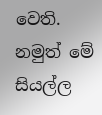වෙති. නමුත් මේ සියල්ල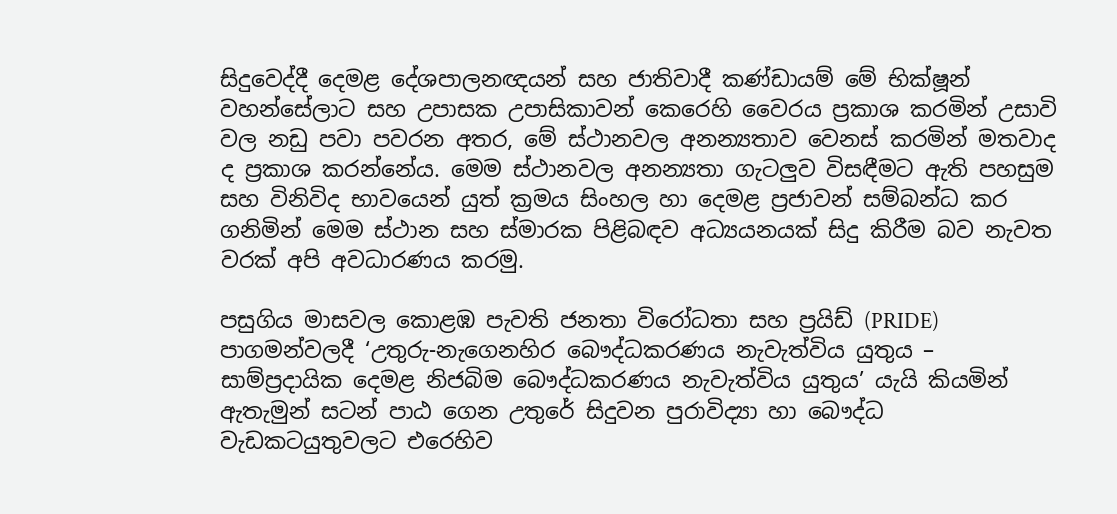සිදුවෙද්දී දෙමළ දේශපාලනඥයන් සහ ජාතිවාදී කණ්ඩායම් මේ භික්ෂූන් වහන්සේලාට සහ උපාසක උපාසිකාවන් කෙරෙහි වෛරය ප්‍රකාශ කරමින් උසාවි වල නඩු පවා පවරන අතර, මේ ස්ථානවල අනන්‍යතාව වෙනස් කරමින් මතවාද ද ප්‍රකාශ කරන්නේය. මෙම ස්ථානවල අනන්‍යතා ගැටලුව විසඳීමට ඇති පහසුම සහ විනිවිද භාවයෙන් යුත් ක්‍රමය සිංහල හා දෙමළ ප්‍රජාවන් සම්බන්ධ කර ගනිමින් මෙම ස්ථාන සහ ස්මාරක පිළිබඳව අධ්‍යයනයක් සිදු කිරීම බව නැවත වරක් අපි අවධාරණය කරමු.

පසුගිය මාසවල කොළඹ පැවති ජනතා විරෝධතා සහ ප්‍රයිඩ් (PRIDE) පාගමන්වලදී ‘උතුරු-නැගෙනහිර බෞද්ධකරණය නැවැත්විය යුතුය – සාම්ප්‍රදායික දෙමළ නිජබිම බෞද්ධකරණය නැවැත්විය යුතුය’ යැයි කියමින් ඇතැමුන් සටන් පාඨ ගෙන උතුරේ සිදුවන පුරාවිද්‍යා හා බෞද්ධ වැඩකටයුතුවලට එරෙහිව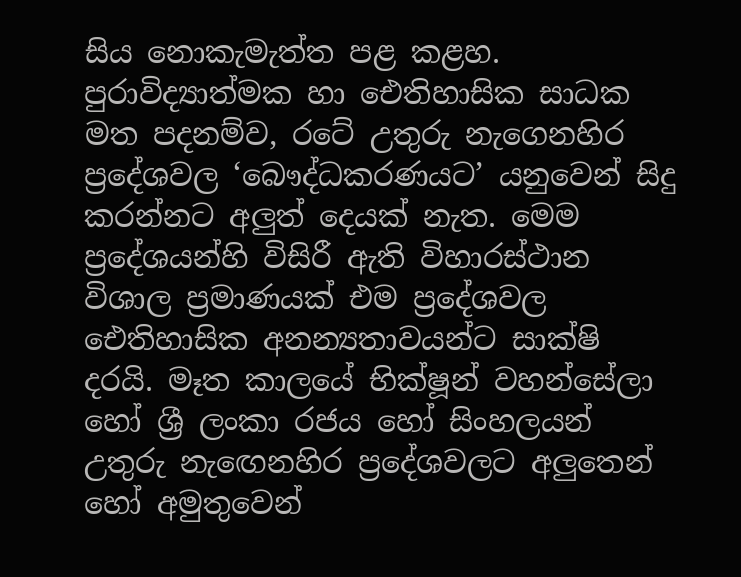සිය නොකැමැත්ත පළ කළහ. පුරාවිද්‍යාත්මක හා ඓතිහාසික සාධක මත පදනම්ව, රටේ උතුරු නැගෙනහිර ප්‍රදේශවල ‘බෞද්ධකරණයට’ යනුවෙන් සිදු කරන්නට අලුත් දෙයක් නැත. මෙම ප්‍රදේශයන්හි විසිරී ඇති විහාරස්ථාන විශාල ප්‍රමාණයක් එම ප්‍රදේශවල ඓතිහාසික අනන්‍යතාවයන්ට සාක්ෂි දරයි. මෑත කාලයේ භික්ෂූන් වහන්සේලා හෝ ශ්‍රී ලංකා රජය හෝ සිංහලයන් උතුරු නැඟෙනහිර ප්‍රදේශවලට අලුතෙන් හෝ අමුතුවෙන්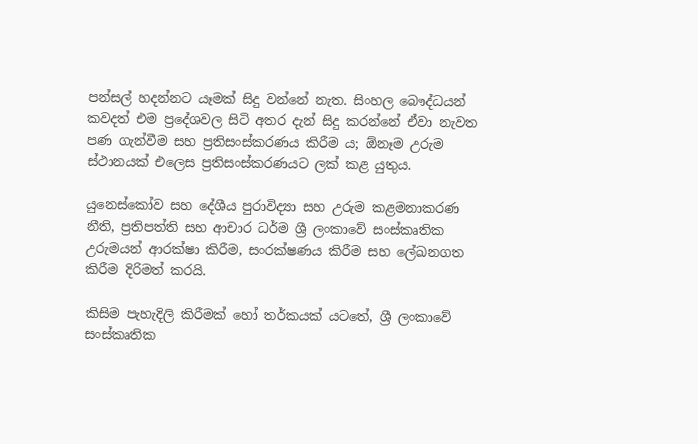පන්සල් හදන්නට යෑමක් සිදු වන්නේ නැත. සිංහල බෞද්ධයන් කවදත් එම ප්‍රදේශවල සිටි අතර දැන් සිදු කරන්නේ ඒවා නැවත පණ ගැන්වීම සහ ප්‍රතිසංස්කරණය කිරීම ය; ඕනෑම උරුම ස්ථානයක් එලෙස ප්‍රතිසංස්කරණයට ලක් කළ යුතුය.

යුනෙස්කෝව සහ දේශීය පුරාවිද්‍යා සහ උරුම කළමනාකරණ නීති, ප්‍රතිපත්ති සහ ආචාර ධර්ම ශ්‍රී ලංකාවේ සංස්කෘතික උරුමයන් ආරක්ෂා කිරීම, සංරක්ෂණය කිරීම සහ ලේඛනගත කිරීම දිරිමත් කරයි.

කිසිම පැහැදිලි කිරීමක් හෝ තර්කයක් යටතේ, ශ්‍රී ලංකාවේ සංස්කෘතික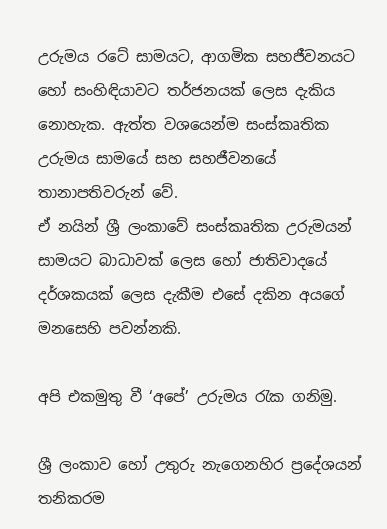උරුමය රටේ සාමයට, ආගමික සහජීවනයට හෝ සංහිඳියාවට තර්ජනයක් ලෙස දැකිය නොහැක. ඇත්ත වශයෙන්ම සංස්කෘතික උරුමය සාමයේ සහ සහජීවනයේ තානාපතිවරුන් වේ.
ඒ නයින් ශ්‍රී ලංකාවේ සංස්කෘතික උරුමයන් සාමයට බාධාවක් ලෙස හෝ ජාතිවාදයේ දර්ශකයක් ලෙස දැකීම එසේ දකින අයගේ මනසෙහි පවන්නකි.

අපි එකමුතු වී ‘අපේ’ උරුමය රැක ගනිමු.

ශ්‍රී ලංකාව හෝ උතුරු නැගෙනහිර ප්‍රදේශයන් තනිකරම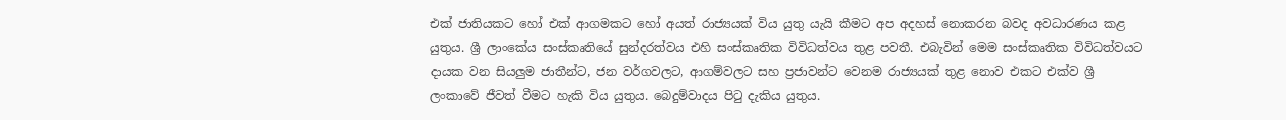එක් ජාතියකට හෝ එක් ආගමකට හෝ අයත් රාජ්‍යයක් විය යුතු යැයි කීමට අප අදහස් නොකරන බවද අවධාරණය කළ යුතුය. ශ්‍රී ලාංකේය සංස්කෘතියේ සුන්දරත්වය එහි සංස්කෘතික විවිධත්වය තුළ පවතී. එබැවින් මෙම සංස්කෘතික විවිධත්වයට දායක වන සියලුම ජාතීන්ට, ජන වර්ගවලට, ආගම්වලට සහ ප්‍රජාවන්ට වෙනම රාජ්‍යයක් තුළ නොව එකට එක්ව ශ්‍රී ලංකාවේ ජීවත් වීමට හැකි විය යුතුය. බෙදුම්වාදය පිටු දැකිය යුතුය.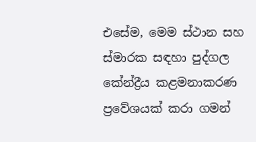එසේම, මෙම ස්ථාන සහ ස්මාරක සඳහා පුද්ගල කේන්ද්‍රීය කළමනාකරණ ප්‍රවේශයක් කරා ගමන්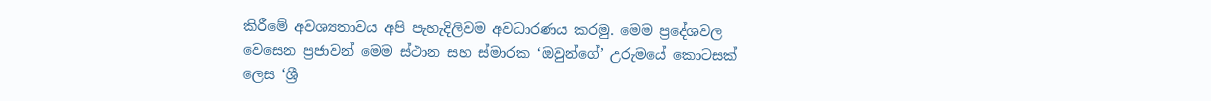කිරීමේ අවශ්‍යතාවය අපි පැහැදිලිවම අවධාරණය කරමු. මෙම ප්‍රදේශවල වෙසෙන ප්‍රජාවන් මෙම ස්ථාන සහ ස්මාරක ‘ඔවුන්ගේ’ උරුමයේ කොටසක් ලෙස ‘ශ්‍රී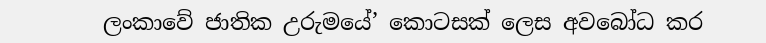ලංකාවේ ජාතික උරුමයේ’ කොටසක් ලෙස අවබෝධ කර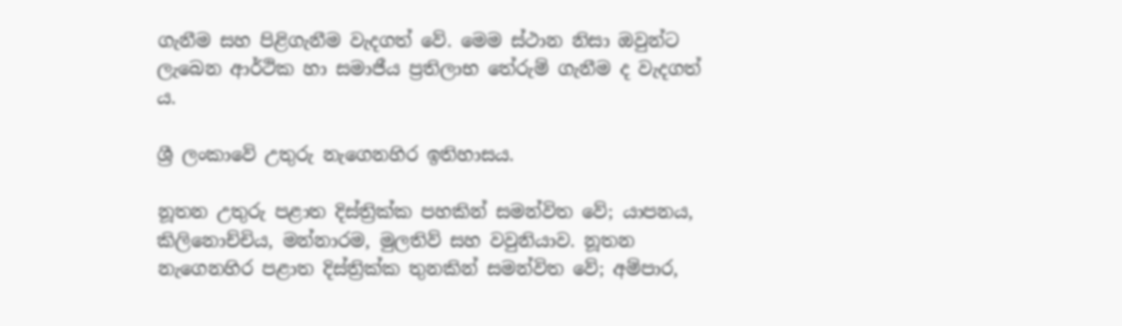ගැනීම සහ පිළිගැනීම වැදගත් වේ. මෙම ස්ථාන නිසා ඔවුන්ට ලැබෙන ආර්ථික හා සමාජීය ප්‍රතිලාභ තේරුම් ගැනීම ද වැදගත් ය.

ශ්‍රී ලංකාවේ උතුරු නැගෙනහිර ඉතිහාසය.

නූතන උතුරු පළාත දිස්ත්‍රික්ක පහකින් සමන්විත වේ; යාපනය, කිලිනොච්චිය, මන්නාරම, මුලතිව් සහ වවුනියාව. නූතන නැගෙනහිර පළාත දිස්ත්‍රික්ක තුනකින් සමන්විත වේ; අම්පාර,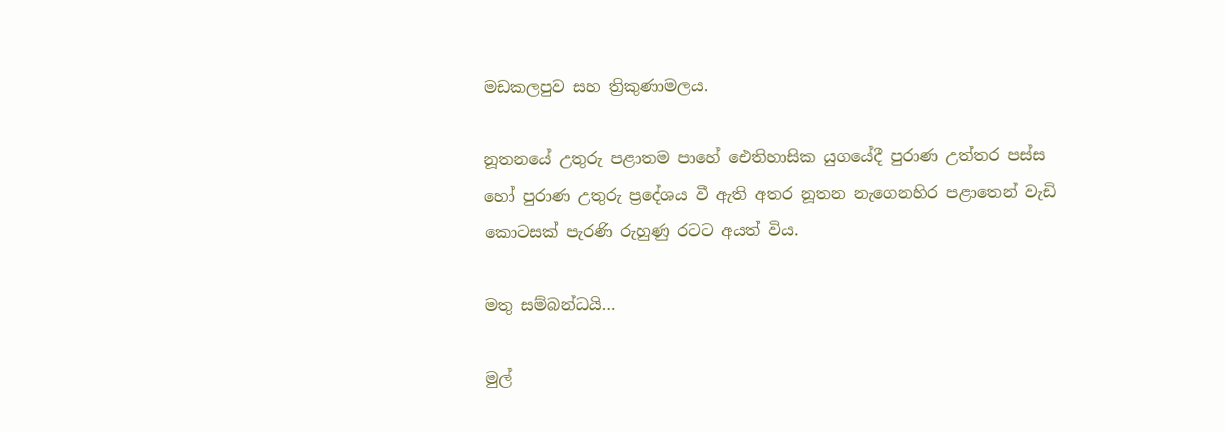මඩකලපුව සහ ත්‍රිකුණාමලය.

නූතනයේ උතුරු පළාතම පාහේ ඓතිහාසික යුගයේදී පුරාණ උත්තර පස්ස හෝ පුරාණ උතුරු ප්‍රදේශය වී ඇති අතර නූතන නැගෙනහිර පළාතෙන් වැඩි කොටසක් පැරණි රුහුණු රටට අයත් විය.

මතු සම්බන්ධයි…

මුල්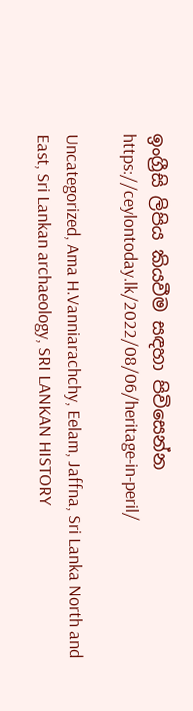ඉංග්‍රීසි ලිපිය කියවීම සඳහා පිවිසෙන්න
https://ceylontoday.lk/2022/08/06/heritage-in-peril/

Uncategorized, Ama H.Vanniarachchy, Eelam, Jaffna, Sri Lanka North and East, Sri Lankan archaeology, SRI LANKAN HISTORY